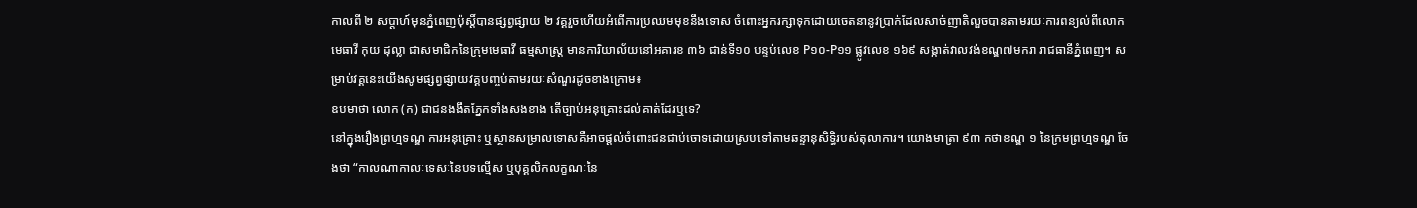កាលពី ២ សប្ដាហ៍មុនភ្នំពេញប៉ុស្ដិ៍បានផ្សព្វផ្សាយ ២ វគ្គរួចហើយអំពើការប្រឈមមុខនឹងទោស ចំពោះអ្នករក្សាទុកដោយចេតនានូវប្រាក់ដែលសាច់ញាតិលួចបានតាមរយៈការពន្យល់ពីលោកមេធាវី កុយ ដុល្លា ជាសមាជិកនៃក្រុមមេធាវី ធម្មសាស្ត្រ មានការិយាល័យនៅអគារខ ៣៦ ជាន់ទី១០ បន្ទប់លេខ P១០-P១១ ផ្លូវលេខ ១៦៩ សង្កាត់វាលវង់ខណ្ឌ៧មករា រាជធានីភ្នំពេញ។ សម្រាប់វគ្គនេះយើងសូមផ្សព្វផ្សាយវគ្គបញ្ចប់តាមរយៈសំណួរដូចខាងក្រោម៖
ឧបមាថា លោក (ក) ជាជនងងឹតភ្នែកទាំងសងខាង តើច្បាប់អនុគ្រោះដល់គាត់ដែរឬទេ?
នៅក្នុងរឿងព្រហ្មទណ្ឌ ការអនុគ្រោះ ឬស្ថានសម្រាលទោសគឺអាចផ្ដល់ចំពោះជនជាប់ចោទដោយស្របទៅតាមឆន្ទានុសិទ្ធិរបស់តុលាការ។ យោងមាត្រា ៩៣ កថាខណ្ឌ ១ នៃក្រមព្រហ្មទណ្ឌ ចែងថា “កាលណាកាលៈទេសៈនៃបទល្មើស ឬបុគ្គលិកលក្ខណៈនៃ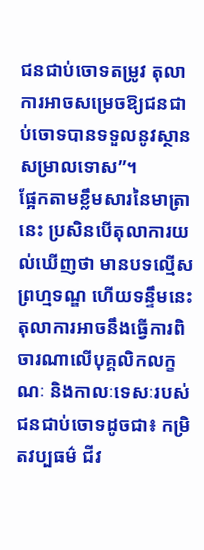ជនជាប់ចោទតម្រូវ តុលាការអាចសម្រេចឱ្យជនជាប់ចោទបានទទួលនូវស្ថានសម្រាលទោស”។
ផ្អែកតាមខ្លឹមសារនៃមាត្រានេះ ប្រសិនបើតុលាការយល់ឃើញថា មានបទល្មើសព្រហ្មទណ្ឌ ហើយទន្ទឹមនេះតុលាការអាចនឹងធ្វើការពិចារណាលើបុគ្គលិកលក្ខណៈ និងកាលៈទេសៈរបស់ជនជាប់ចោទដូចជា៖ កម្រិតវប្បធម៌ ជីវ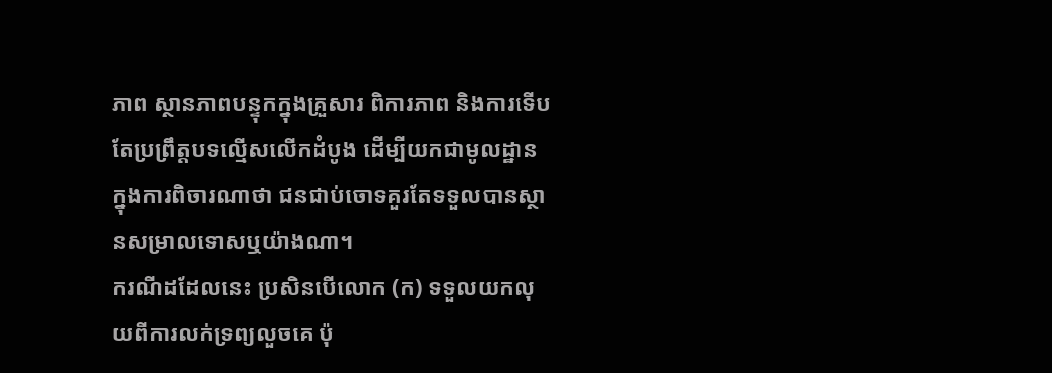ភាព ស្ថានភាពបន្ទុកក្នុងគ្រួសារ ពិការភាព និងការទើបតែប្រព្រឹត្តបទល្មើសលើកដំបូង ដើម្បីយកជាមូលដ្ឋានក្នុងការពិចារណាថា ជនជាប់ចោទគួរតែទទួលបានស្ថានសម្រាលទោសឬយ៉ាងណា។
ករណីដដែលនេះ ប្រសិនបើលោក (ក) ទទួលយកលុយពីការលក់ទ្រព្យលួចគេ ប៉ុ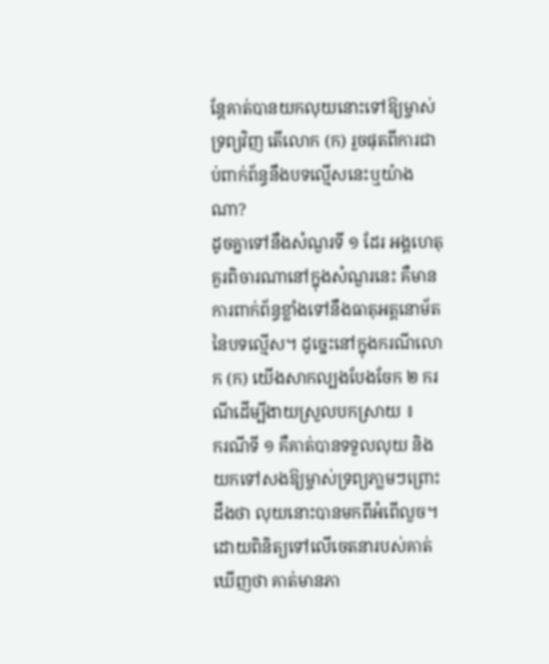ន្តែគាត់បានយកលុយនោះទៅឱ្យម្ចាស់ទ្រព្យវិញ តើលោក (ក) រួចផុតពីការជាប់ពាក់ព័ន្ធនឹងបទល្មើសនេះឬយ៉ាងណា?
ដូចគ្នាទៅនឹងសំណួរទី ១ ដែរ អង្គហេតុគួរពិចារណានៅក្នុងសំណួរនេះ គឺមានការពាក់ព័ន្ធខ្លាំងទៅនឹងធាតុអត្តនោម័តនៃបទល្មើស។ ដូច្នេះនៅក្នុងករណីលោក (ក) យើងសាកល្បងបែងចែក ២ ករណីដើម្បីងាយស្រួលបកស្រាយ ៖
ករណីទី ១ គឺគាត់បានទទួលលុយ និងយកទៅសងឱ្យម្ចាស់ទ្រព្យភា្លមៗព្រោះដឹងថា លុយនោះបានមកពីអំពើលួច។ ដោយពិនិត្យទៅលើចេតនារបស់គាត់ឃើញថា គាត់មានភា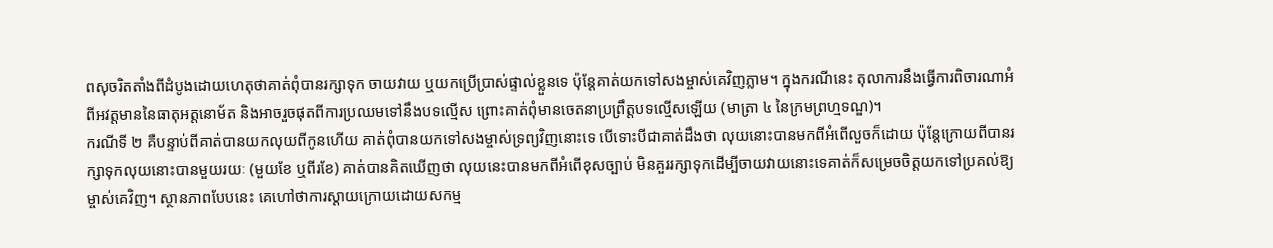ពសុចរិតតាំងពីដំបូងដោយហេតុថាគាត់ពុំបានរក្សាទុក ចាយវាយ ឬយកប្រើប្រាស់ផ្ទាល់ខ្លួនទេ ប៉ុន្ដែគាត់យកទៅសងម្ចាស់គេវិញភ្លាម។ ក្នុងករណីនេះ តុលាការនឹងធ្វើការពិចារណាអំពីអវត្តមាននៃធាតុអត្តនោម័ត និងអាចរួចផុតពីការប្រឈមទៅនឹងបទល្មើស ព្រោះគាត់ពុំមានចេតនាប្រព្រឹត្តបទល្មើសឡើយ (មាត្រា ៤ នៃក្រមព្រហ្មទណ្ឌ)។
ករណីទី ២ គឺបន្ទាប់ពីគាត់បានយកលុយពីកូនហើយ គាត់ពុំបានយកទៅសងម្ចាស់ទ្រព្យវិញនោះទេ បើទោះបីជាគាត់ដឹងថា លុយនោះបានមកពីអំពើលួចក៏ដោយ ប៉ុន្ដែក្រោយពីបានរក្សាទុកលុយនោះបានមួយរយៈ (មួយខែ ឬពីរខែ) គាត់បានគិតឃើញថា លុយនេះបានមកពីអំពើខុសច្បាប់ មិនគួររក្សាទុកដើម្បីចាយវាយនោះទេគាត់ក៏សម្រេចចិត្តយកទៅប្រគល់ឱ្យម្ចាស់គេវិញ។ ស្ថានភាពបែបនេះ គេហៅថាការស្ដាយក្រោយដោយសកម្ម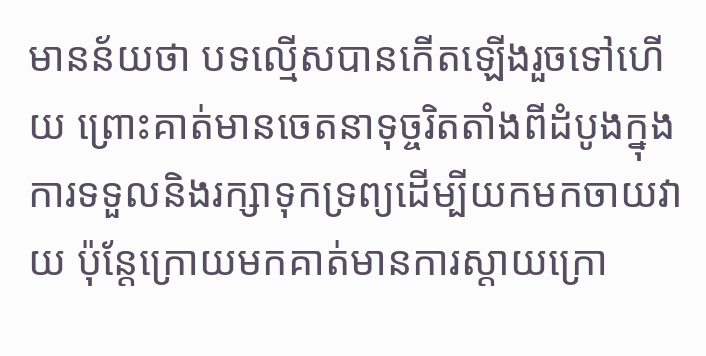មានន័យថា បទល្មើសបានកើតឡើងរួចទៅហើយ ព្រោះគាត់មានចេតនាទុច្ចរិតតាំងពីដំបូងក្នុងការទទួលនិងរក្សាទុកទ្រព្យដើម្បីយកមកចាយវាយ ប៉ុន្ដែក្រោយមកគាត់មានការស្ដាយក្រោ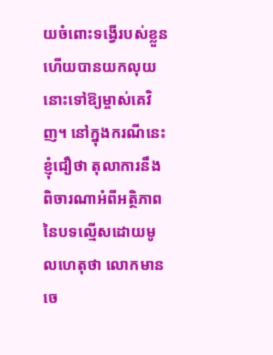យចំពោះទង្វើរបស់ខ្លួនហើយបានយកលុយនោះទៅឱ្យម្ចាស់គេវិញ។ នៅក្នុងករណីនេះ ខ្ញុំជឿថា តុលាការនឹងពិចារណាអំពីអត្ថិភាពនៃបទល្មើសដោយមូលហេតុថា លោកមានចេ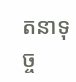តនាទុច្ច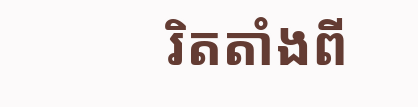រិតតាំងពី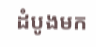ដំបូងមក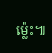ម្ល៉េះ៕